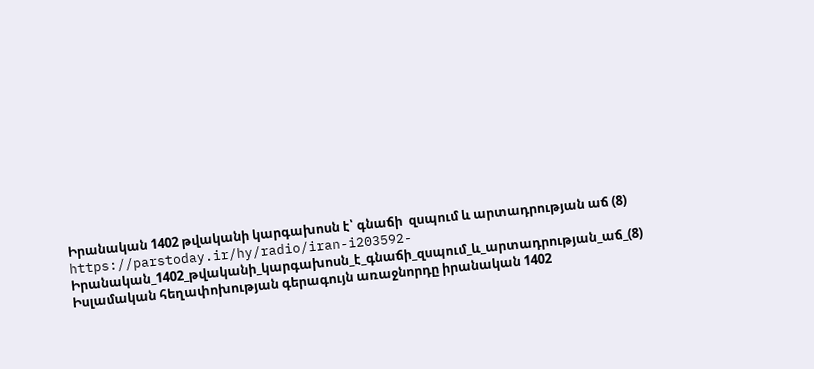Իրանական 1402 թվականի կարգախոսն է՝ գնաճի  զսպում և արտադրության աճ (8)
https://parstoday.ir/hy/radio/iran-i203592-Իրանական_1402_թվականի_կարգախոսն_է_գնաճի_զսպում_և_արտադրության_աճ_(8)
Իսլամական հեղափոխության գերագույն առաջնորդը իրանական 1402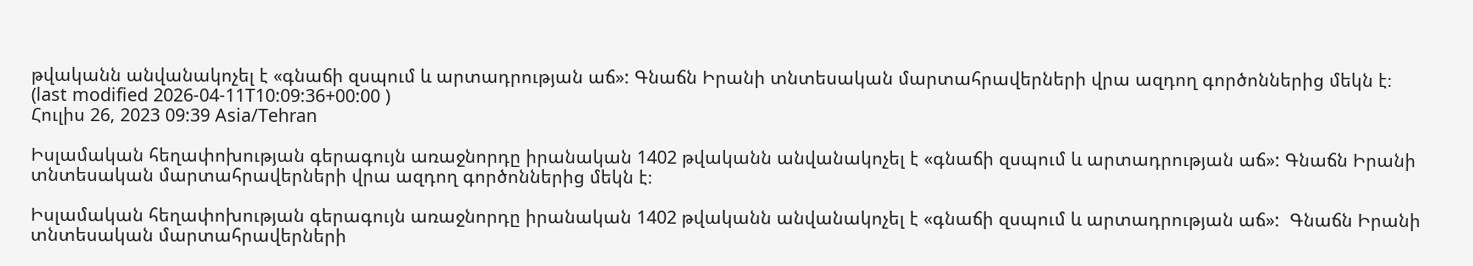թվականն անվանակոչել է «գնաճի զսպում և արտադրության աճ»: Գնաճն Իրանի տնտեսական մարտահրավերների վրա ազդող գործոններից մեկն է։
(last modified 2026-04-11T10:09:36+00:00 )
Հուլիս 26, 2023 09:39 Asia/Tehran

Իսլամական հեղափոխության գերագույն առաջնորդը իրանական 1402 թվականն անվանակոչել է «գնաճի զսպում և արտադրության աճ»: Գնաճն Իրանի տնտեսական մարտահրավերների վրա ազդող գործոններից մեկն է։

Իսլամական հեղափոխության գերագույն առաջնորդը իրանական 1402 թվականն անվանակոչել է «գնաճի զսպում և արտադրության աճ»:  Գնաճն Իրանի տնտեսական մարտահրավերների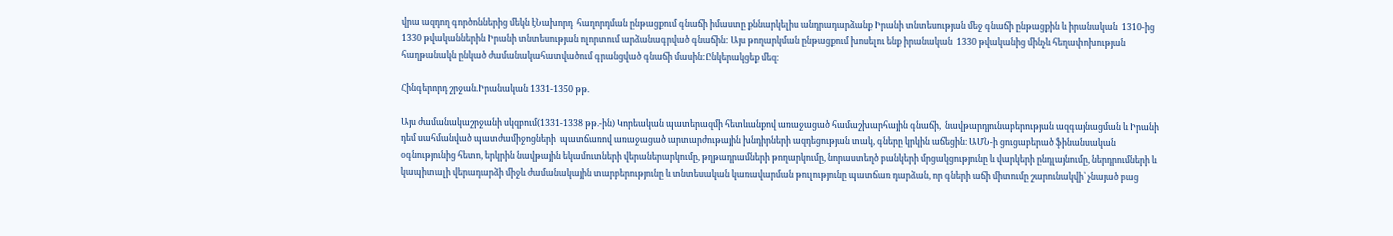վրա ազդող գործոններից մեկն էՆախորդ  հաղորդման ընթացքում գնաճի իմաստը քննարկելիս անդրադարձանք Իրանի տնտեսության մեջ գնաճի ընթացքին և իրանական  1310-ից 1330 թվականներին Իրանի տնտեսության ոլորտում արձանագրված գնաճին: Այս թողարկման ընթացքում խոսելու ենք իրանական  1330 թվականից մինչև հեղափոխության հաղթանակն ընկած ժամանակահատվածում գրանցված գնաճի մասին:Ընկերակցեք մեզ։

Հինգերորդ շրջան.Իրանական 1331-1350 թթ.

Այս ժամանակաշրջանի սկզբում(1331-1338 թթ.-ին) Կորեական պատերազմի հետևանքով առաջացած համաշխարհային գնաճի,  նավթարդյունաբերության ազգայնացման և Իրանի դեմ սահմանված պատժամիջոցների  պատճառով առաջացած արտարժութային խնդիրների ազդեցության տակ, գները կրկին աճեցին։ ԱՄՆ-ի ցուցաբերած ֆինանսական օգնությունից հետո, երկրին նավթային եկամուտների վերաներարկումը, թղթադրամների թողարկումը, նորաստեղծ բանկերի մրցակցությունը և վարկերի ընդլայնումը, ներդրումների և կապիտալի վերադարձի միջև ժամանակային տարբերությունը և տնտեսական կառավարման թուլությունը պատճառ դարձան, որ գների աճի միտումը շարունակվի՝ չնայած բաց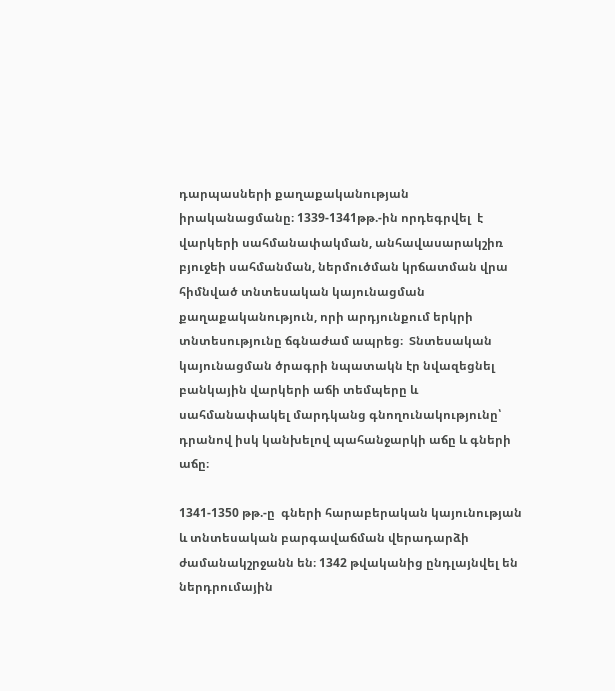դարպասների քաղաքականության իրականացմանը։ 1339-1341թթ.-ին որդեգրվել  է վարկերի սահմանափակման, անհավասարակշիռ բյուջեի սահմանման, ներմուծման կրճատման վրա հիմնված տնտեսական կայունացման քաղաքականություն, որի արդյունքում երկրի տնտեսությունը ճգնաժամ ապրեց։  Տնտեսական կայունացման ծրագրի նպատակն էր նվազեցնել բանկային վարկերի աճի տեմպերը և սահմանափակել մարդկանց գնողունակությունը՝ դրանով իսկ կանխելով պահանջարկի աճը և գների աճը։

1341-1350 թթ.-ը  գների հարաբերական կայունության և տնտեսական բարգավաճման վերադարձի ժամանակշրջանն են։ 1342 թվականից ընդլայնվել են ներդրումային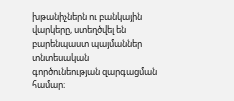խթանիչներն ու բանկային վարկերը, ստեղծվել են բարենպաստ պայմաններ տնտեսական գործունեության զարգացման համար։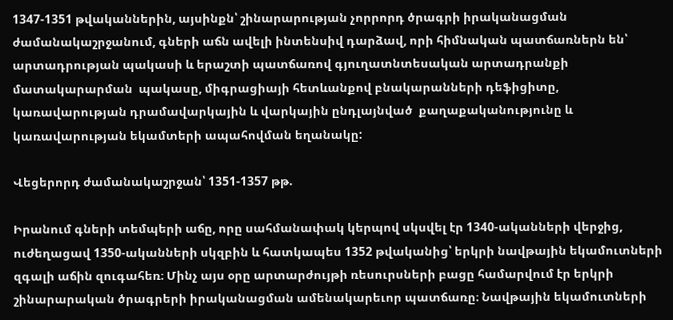1347-1351 թվականներին, այսինքն՝ շինարարության չորրորդ ծրագրի իրականացման ժամանակաշրջանում, գների աճն ավելի ինտենսիվ դարձավ, որի հիմնական պատճառներն են՝ արտադրության պակասի և երաշտի պատճառով գյուղատնտեսական արտադրանքի մատակարարման  պակասը, միգրացիայի հետևանքով բնակարանների դեֆիցիտը, կառավարության դրամավարկային և վարկային ընդլայնված  քաղաքականությունը և կառավարության եկամտերի ապահովման եղանակը:

Վեցերորդ ժամանակաշրջան՝ 1351-1357 թթ.

Իրանում գների տեմպերի աճը, որը սահմանափակ կերպով սկսվել էր 1340-ականների վերջից, ուժեղացավ 1350-ականների սկզբին և հատկապես 1352 թվականից՝ երկրի նավթային եկամուտների զգալի աճին զուգահեռ։ Մինչ այս օրը արտարժույթի ռեսուրսների բացը համարվում էր երկրի շինարարական ծրագրերի իրականացման ամենակարեւոր պատճառը։ Նավթային եկամուտների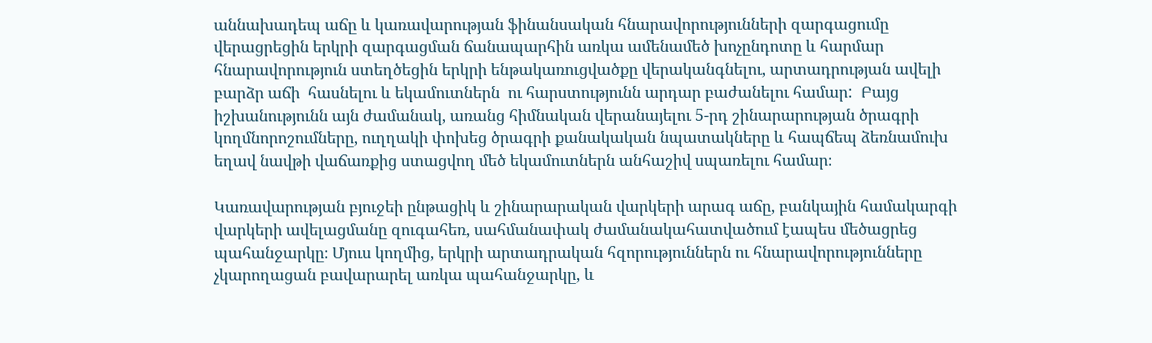աննախադեպ աճը և կառավարության ֆինանսական հնարավորությունների զարգացումը վերացրեցին երկրի զարգացման ճանապարհին առկա ամենամեծ խոչընդոտը և հարմար հնարավորություն ստեղծեցին երկրի ենթակառուցվածքը վերականգնելու, արտադրության ավելի բարձր աճի  հասնելու և եկամուտներն  ու հարստությունն արդար բաժանելու համար:  Բայց իշխանությունն այն ժամանակ, առանց հիմնական վերանայելու 5-րդ շինարարության ծրագրի կողմնորոշումները, ուղղակի փոխեց ծրագրի քանակական նպատակները և հապճեպ ձեռնամուխ եղավ նավթի վաճառքից ստացվող մեծ եկամուտներն անհաշիվ սպառելու համար։

Կառավարության բյուջեի ընթացիկ և շինարարական վարկերի արագ աճը, բանկային համակարգի վարկերի ավելացմանը զուգահեռ, սահմանափակ ժամանակահատվածում էապես մեծացրեց պահանջարկը։ Մյուս կողմից, երկրի արտադրական հզորություններն ու հնարավորությունները չկարողացան բավարարել առկա պահանջարկը, և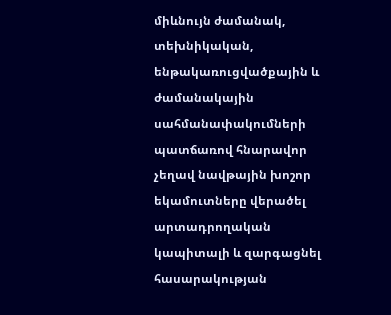միևնույն ժամանակ, տեխնիկական, ենթակառուցվածքային և ժամանակային սահմանափակումների պատճառով հնարավոր չեղավ նավթային խոշոր եկամուտները վերածել արտադրողական կապիտալի և զարգացնել հասարակության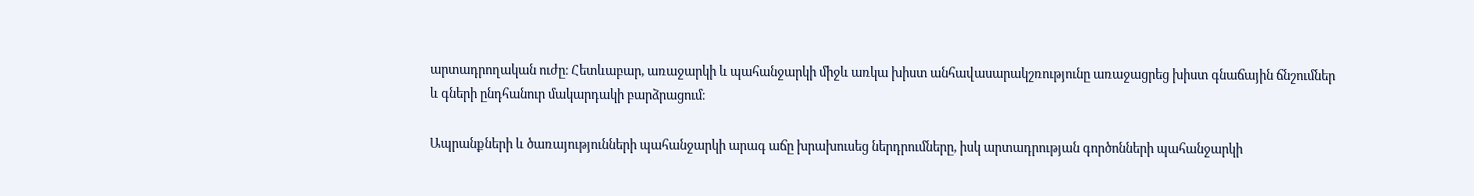արտադրողական ուժը։ Հետևաբար, առաջարկի և պահանջարկի միջև առկա խիստ անհավասարակշռությունը առաջացրեց խիստ գնաճային ճնշումներ և գների ընդհանուր մակարդակի բարձրացում։

Ապրանքների և ծառայությունների պահանջարկի արագ աճը խրախուսեց ներդրումները, իսկ արտադրության գործոնների պահանջարկի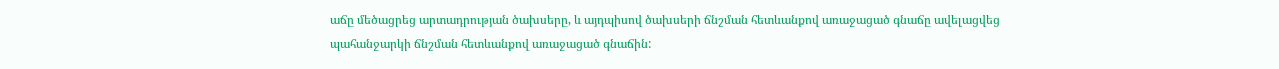աճը մեծացրեց արտադրության ծախսերը, և այդպիսով ծախսերի ճնշման հետևանքով առաջացած գնաճը ավելացվեց պահանջարկի ճնշման հետևանքով առաջացած գնաճին: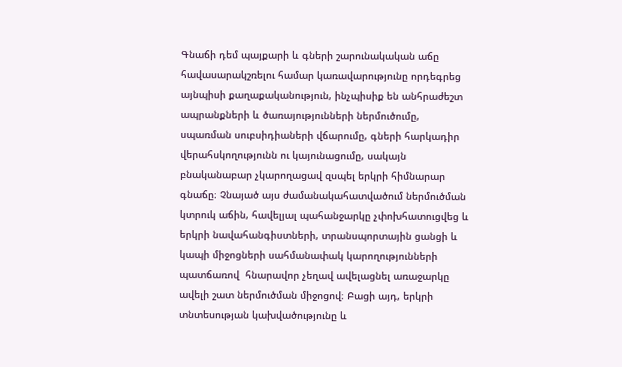Գնաճի դեմ պայքարի և գների շարունակական աճը հավասարակշռելու համար կառավարությունը որդեգրեց այնպիսի քաղաքականություն, ինչպիսիք են անհրաժեշտ ապրանքների և ծառայությունների ներմուծումը, սպառման սուբսիդիաների վճարումը, գների հարկադիր վերահսկողությունն ու կայունացումը, սակայն բնականաբար չկարողացավ զսպել երկրի հիմնարար գնաճը։ Չնայած այս ժամանակահատվածում ներմուծման կտրուկ աճին, հավելյալ պահանջարկը չփոխհատուցվեց և երկրի նավահանգիստների, տրանսպորտային ցանցի և կապի միջոցների սահմանափակ կարողությունների պատճառով  հնարավոր չեղավ ավելացնել առաջարկը ավելի շատ ներմուծման միջոցով։ Բացի այդ, երկրի տնտեսության կախվածությունը և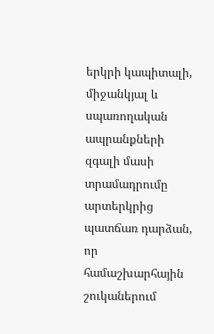երկրի կապիտալի, միջանկյալ և սպառողական ապրանքների զգալի մասի տրամադրումը արտերկրից պատճառ դարձան, որ համաշխարհային շուկաներում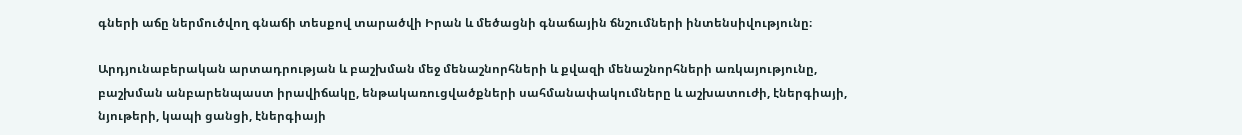գների աճը ներմուծվող գնաճի տեսքով տարածվի Իրան և մեծացնի գնաճային ճնշումների ինտենսիվությունը։

Արդյունաբերական արտադրության և բաշխման մեջ մենաշնորհների և քվազի մենաշնորհների առկայությունը, բաշխման անբարենպաստ իրավիճակը, ենթակառուցվածքների սահմանափակումները և աշխատուժի, էներգիայի, նյութերի, կապի ցանցի, էներգիայի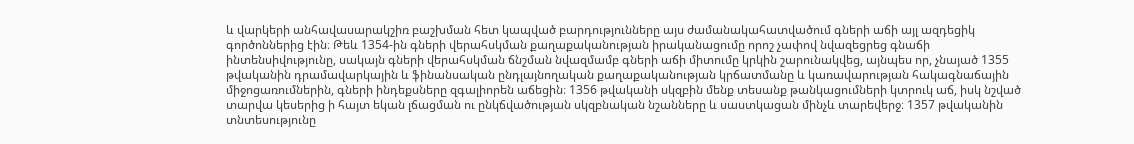և վարկերի անհավասարակշիռ բաշխման հետ կապված բարդությունները այս ժամանակահատվածում գների աճի այլ ազդեցիկ գործոններից էին։ Թեև 1354-ին գների վերահսկման քաղաքականության իրականացումը որոշ չափով նվազեցրեց գնաճի ինտենսիվությունը, սակայն գների վերահսկման ճնշման նվազմամբ գների աճի միտումը կրկին շարունակվեց, այնպես որ, չնայած 1355 թվականին դրամավարկային և ֆինանսական ընդլայնողական քաղաքականության կրճատմանը և կառավարության հակագնաճային միջոցառումներին, գների ինդեքսները զգալիորեն աճեցին։ 1356 թվականի սկզբին մենք տեսանք թանկացումների կտրուկ աճ, իսկ նշված տարվա կեսերից ի հայտ եկան լճացման ու ընկճվածության սկզբնական նշանները և սաստկացան մինչև տարեվերջ։ 1357 թվականին տնտեսությունը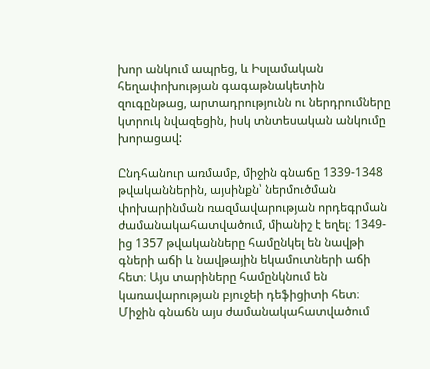խոր անկում ապրեց, և Իսլամական հեղափոխության գագաթնակետին զուգընթաց, արտադրությունն ու ներդրումները կտրուկ նվազեցին, իսկ տնտեսական անկումը խորացավ:

Ընդհանուր առմամբ, միջին գնաճը 1339-1348 թվականներին, այսինքն՝ ներմուծման փոխարինման ռազմավարության որդեգրման ժամանակահատվածում, միանիշ է եղել։ 1349-ից 1357 թվականները համընկել են նավթի գների աճի և նավթային եկամուտների աճի հետ։ Այս տարիները համընկնում են կառավարության բյուջեի դեֆիցիտի հետ։ Միջին գնաճն այս ժամանակահատվածում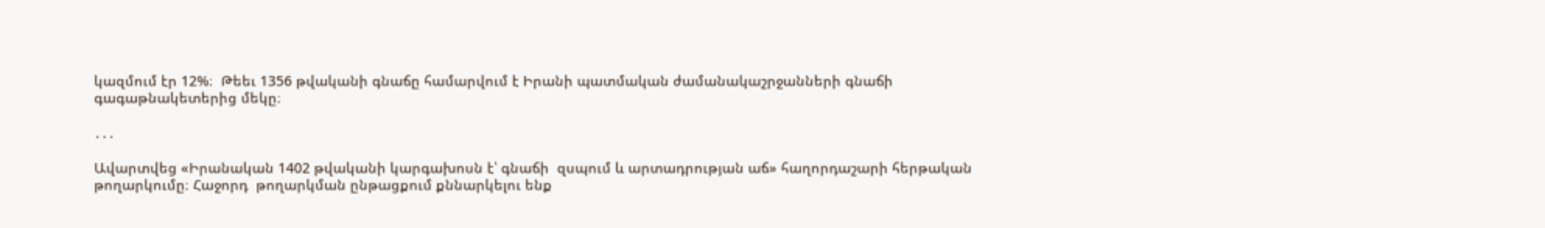կազմում էր 12%։  Թեեւ 1356 թվականի գնաճը համարվում է Իրանի պատմական ժամանակաշրջանների գնաճի գագաթնակետերից մեկը։

․․․

Ավարտվեց «Իրանական 1402 թվականի կարգախոսն է՝ գնաճի  զսպում և արտադրության աճ» հաղորդաշարի հերթական թողարկումը։ Հաջորդ  թողարկման ընթացքում քննարկելու ենք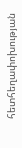հետհեղափոխության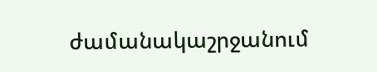ժամանակաշրջանում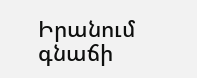Իրանում գնաճի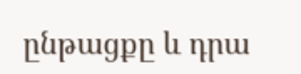ընթացքը և դրա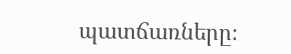պատճառները։